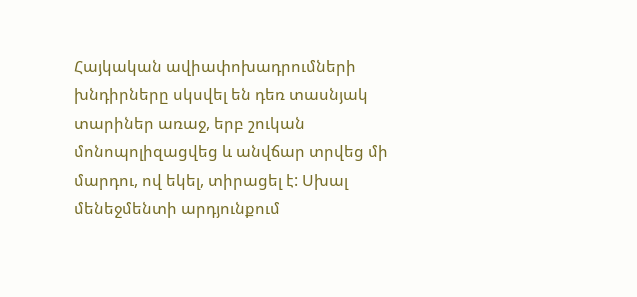Հայկական ավիափոխադրումների խնդիրները սկսվել են դեռ տասնյակ տարիներ առաջ, երբ շուկան մոնոպոլիզացվեց և անվճար տրվեց մի մարդու, ով եկել, տիրացել է: Սխալ մենեջմենտի արդյունքում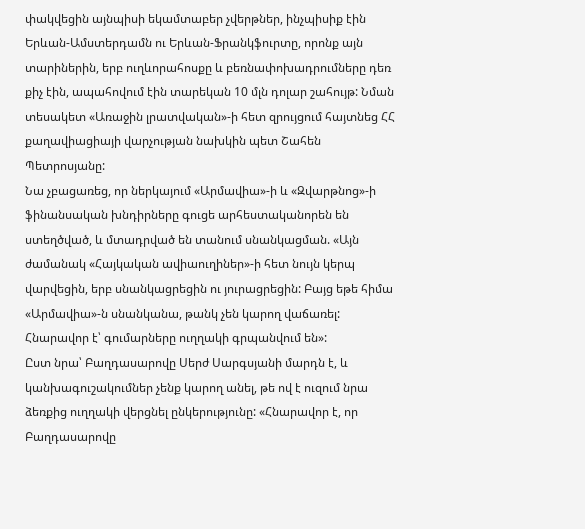փակվեցին այնպիսի եկամտաբեր չվերթներ, ինչպիսիք էին Երևան-Ամստերդամն ու Երևան-Ֆրանկֆուրտը, որոնք այն տարիներին, երբ ուղևորահոսքը և բեռնափոխադրումները դեռ քիչ էին, ապահովում էին տարեկան 10 մլն դոլար շահույթ: Նման տեսակետ «Առաջին լրատվական»-ի հետ զրույցում հայտնեց ՀՀ քաղավիացիայի վարչության նախկին պետ Շահեն Պետրոսյանը:
Նա չբացառեց, որ ներկայում «Արմավիա»-ի և «Զվարթնոց»-ի ֆինանսական խնդիրները գուցե արհեստականորեն են ստեղծված, և մտադրված են տանում սնանկացման. «Այն ժամանակ «Հայկական ավիաուղիներ»-ի հետ նույն կերպ վարվեցին, երբ սնանկացրեցին ու յուրացրեցին: Բայց եթե հիմա «Արմավիա»-ն սնանկանա, թանկ չեն կարող վաճառել: Հնարավոր է՝ գումարները ուղղակի գրպանվում են»:
Ըստ նրա՝ Բաղդասարովը Սերժ Սարգսյանի մարդն է, և կանխագուշակումներ չենք կարող անել, թե ով է ուզում նրա ձեռքից ուղղակի վերցնել ընկերությունը: «Հնարավոր է, որ Բաղդասարովը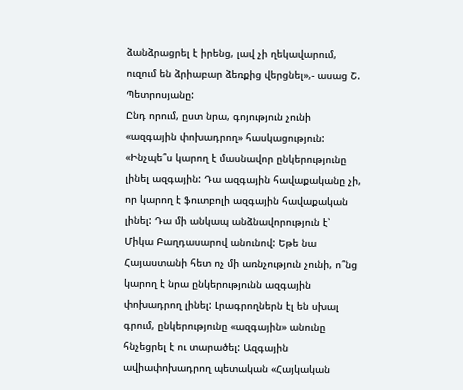ձանձրացրել է իրենց, լավ չի ղեկավարում, ուզում են ձրիաբար ձեռքից վերցնել»,- ասաց Շ. Պետրոսյանը:
Ընդ որում, ըստ նրա, գոյություն չունի «ազգային փոխադրող» հասկացություն: «Ինչպե՞ս կարող է մասնավոր ընկերությունը լինել ազգային: Դա ազգային հավաքականը չի, որ կարող է ֆուտբոլի ազգային հավաքական լինել: Դա մի անկապ անձնավորություն է՝ Միկա Բաղդասարով անունով: Եթե նա Հայաստանի հետ ոչ մի առնչություն չունի, ո՞նց կարող է նրա ընկերությունն ազգային փոխադրող լինել: Լրագրողներն էլ են սխալ գրում, ընկերությունը «ազգային» անունը հնչեցրել է ու տարածել: Ազգային ավիափոխադրող պետական «Հայկական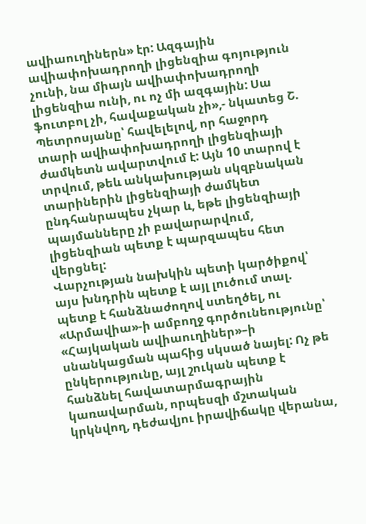ավիաուղիներն» էր: Ազգային ավիափոխադրողի լիցենզիա գոյություն չունի, նա միայն ավիափոխադրողի լիցենզիա ունի, ու ոչ մի ազգային: Սա ֆուտբոլ չի, հավաքական չի»,- նկատեց Շ. Պետրոսյանը՝ հավելելով, որ հաջորդ տարի ավիափոխադրողի լիցենզիայի ժամկետն ավարտվում է: Այն 10 տարով է տրվում, թեև անկախության սկզբնական տարիներին լիցենզիայի ժամկետ ընդհանրապես չկար և, եթե լիցենզիայի պայմանները չի բավարարվում, լիցենզիան պետք է պարզապես հետ վերցնել:
Վարչության նախկին պետի կարծիքով՝ այս խնդրին պետք է այլ լուծում տալ. պետք է հանձնաժողով ստեղծել, ու «Արմավիա»-ի ամբողջ գործունեությունը՝ «Հայկական ավիաուղիներ»–ի սնանկացման պահից սկսած նայել: Ոչ թե ընկերությունը, այլ շուկան պետք է հանձնել հավատարմագրային կառավարման, որպեսզի մշտական կրկնվող, դեժավյու իրավիճակը վերանա,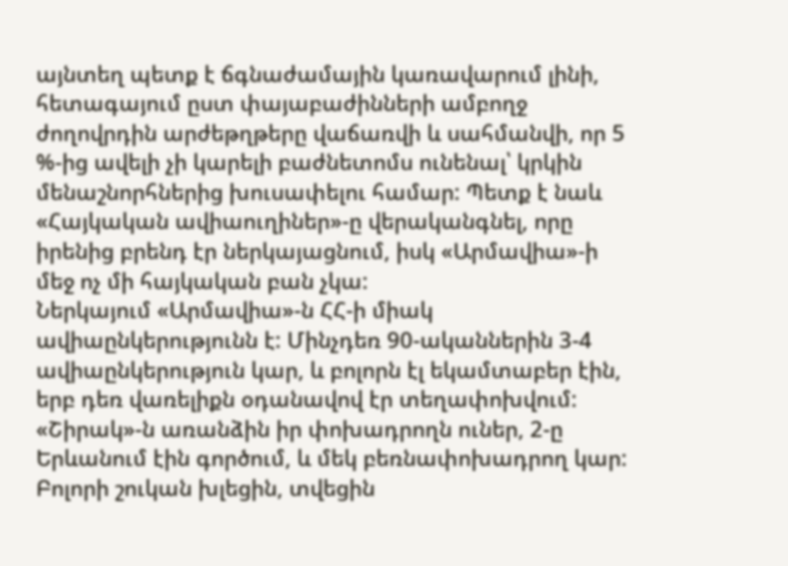այնտեղ պետք է ճգնաժամային կառավարում լինի, հետագայում ըստ փայաբաժինների ամբողջ ժողովրդին արժեթղթերը վաճառվի և սահմանվի, որ 5 %-ից ավելի չի կարելի բաժնետոմս ունենալ՝ կրկին մենաշնորհներից խուսափելու համար: Պետք է նաև «Հայկական ավիաուղիներ»-ը վերականգնել, որը իրենից բրենդ էր ներկայացնում, իսկ «Արմավիա»-ի մեջ ոչ մի հայկական բան չկա:
Ներկայում «Արմավիա»-ն ՀՀ-ի միակ ավիաընկերությունն է: Մինչդեռ 90-ականներին 3-4 ավիաընկերություն կար, և բոլորն էլ եկամտաբեր էին, երբ դեռ վառելիքն օդանավով էր տեղափոխվում: «Շիրակ»-ն առանձին իր փոխադրողն ուներ, 2-ը Երևանում էին գործում, և մեկ բեռնափոխադրող կար: Բոլորի շուկան խլեցին, տվեցին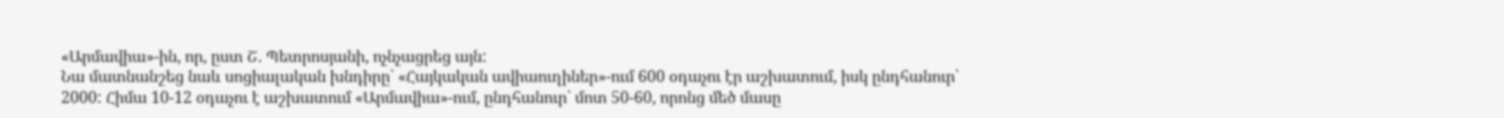«Արմավիա»-ին, որ, ըստ Շ. Պետրոսյանի, ոչնչացրեց այն:
Նա մատնանշեց նաև սոցիալական խնդիրը՝ «Հայկական ավիաուղիներ»-ում 600 օդաչու էր աշխատում, իսկ ընդհանուր՝ 2000: Հիմա 10-12 օդաչու է աշխատում «Արմավիա»-ում, ընդհանուր՝ մոտ 50-60, որոնց մեծ մասը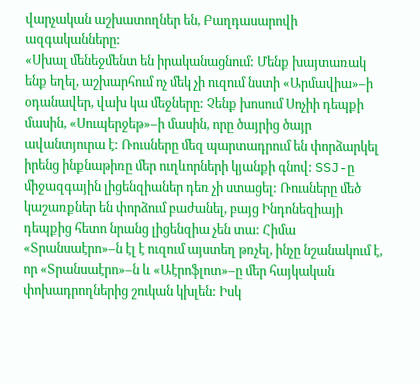վարչական աշխատողներ են, Բաղդասարովի ազգականները:
«Սխալ մենեջմենտ են իրականացնում: Մենք խայտառակ ենք եղել, աշխարհում ոչ մեկ չի ուզում նստի «Արմավիա»–ի օդանավեր, վախ կա մեջները: Չենք խոսում Սոչիի դեպքի մասին, «Սուպերջեթ»–ի մասին, որը ծայրից ծայր ավանտյուրա է: Ռուսները մեզ պարտադրում են փորձարկել իրենց ինքնաթիռը մեր ուղևորների կյանքի գնով: SSJ-ը միջազգային լիցենզիաներ դեռ չի ստացել: Ռուսները մեծ կաշառքներ են փորձում բաժանել, բայց Ինդոնեզիայի դեպքից հետո նրանց լիցենզիա չեն տա: Հիմա «Տրանսաէրո»–ն էլ է ուզում այստեղ թռչել, ինչը նշանակում է, որ «Տրանսաէրո»–ն և «Աէրոֆլոտ»–ը մեր հայկական փոխադրողներից շուկան կխլեն: Իսկ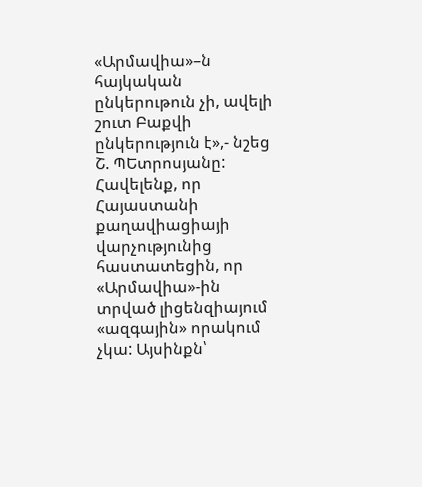«Արմավիա»–ն հայկական ընկերութուն չի, ավելի շուտ Բաքվի ընկերություն է»,- նշեց Շ. ՊԵտրոսյանը:
Հավելենք, որ Հայաստանի քաղավիացիայի վարչությունից հաստատեցին, որ «Արմավիա»-ին տրված լիցենզիայում «ազգային» որակում չկա: Այսինքն՝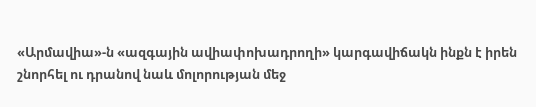«Արմավիա»-ն «ազգային ավիափոխադրողի» կարգավիճակն ինքն է իրեն շնորհել ու դրանով նաև մոլորության մեջ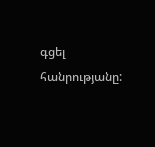գցել հանրությանը: